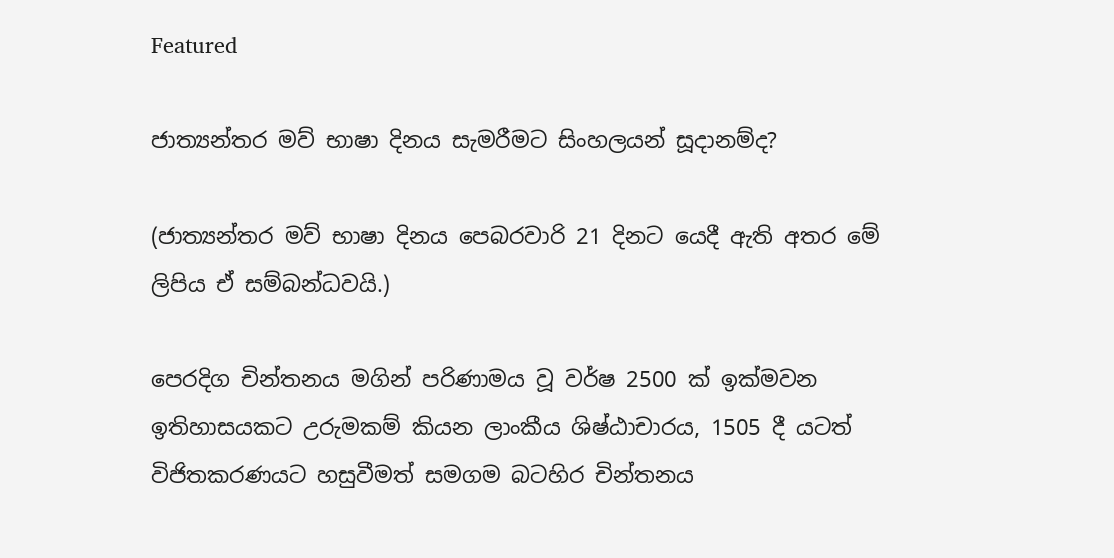Featured

ජාත්‍යන්තර මව් භාෂා දිනය සැමරීමට සිංහලයන් සූදානම්ද?

(ජාත්‍යන්තර මව් භාෂා දිනය පෙබරවාරි 21 දිනට යෙදී ඇති අතර මේ ලිපිය ඒ සම්බන්ධවයි.)

පෙරදිග චින්තනය මගින් පරිණාමය වූ වර්ෂ 2500 ක් ඉක්මවන ඉතිහාසයකට උරුමකම් කියන ලාංකීය ශිෂ්ඨාචාරය, 1505 දී යටත් විජිතකරණයට හසුවීමත් සමගම බටහිර චින්තනය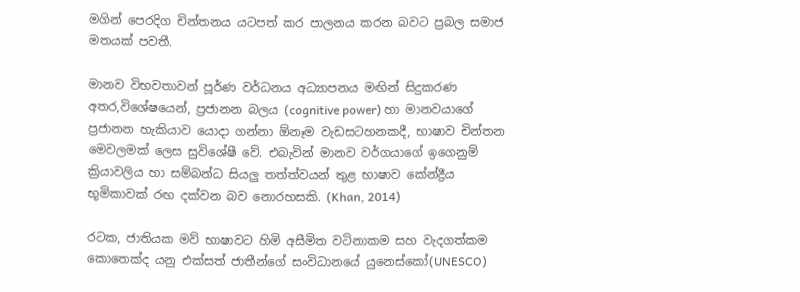මගින් පෙරදිග චින්තනය යටපත් කර පාලනය කරන බවට ප්‍රබල සමාජ මතයක් පවතී.

මානව විභවතාවන් පූර්ණ වර්ධනය අධ්‍යාපනය මඟින් සිදුකරණ අතර,විශේෂයෙන්, ප්‍රජානන බලය (cognitive power) හා මානවයාගේ ප්‍රජානන හැකියාව යොදා ගන්නා ඕනෑම වැඩසටහනකදී, භාෂාව චින්තන මෙවලමක් ලෙස සුවිශේෂී වේ. එබැවින් මානව වර්ගයාගේ ඉගෙනුම් ක්‍රියාවලිය හා සම්බන්ධ සියලු තත්ත්වයන් තුළ භාෂාව කේන්ද්‍රීය භූමිකාවක් රඟ දක්වන බව නොරහසකි. (Khan, 2014)

රටක, ජාතියක මව් භාෂාවට හිමි අසීමිත වටිනාකම සහ වැදගත්කම කොතෙක්ද යනු එක්සත් ජාතීන්ගේ සංවිධානයේ යුනෙස්කෝ(UNESCO)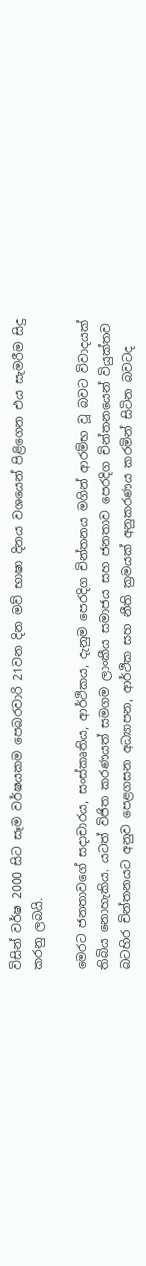විසින් වර්ෂ 2000 සිට සෑම වර්ෂයකම පෙබරවාරි 21වන දින මව් භාෂා දිනය වශයෙන් පිළිගෙන එය සැමරීම සිදු කරනු ලබයි.

මෙරට ජනතාවගේ සදාචාරය, සංස්කෘතිය, ආර්ථිකය, දැනුම පෙරදිග චින්තනය මගින් ආරම්භ වූ බවට විවාදයක් තිබිය නොහැකිය. යටත් විජිත කරණයත් සමගම ලාංකීය සමාජය සහ ජනතාව පෙරදිග චින්තනයෙන් වියුක්තව බටහිර චින්තනයට අනුව පෙළගසන අධ්‍යාපන, ආර්ථික සහ නීති ක්‍රමයක් අනුකරණය කරමින් සිටින බවටද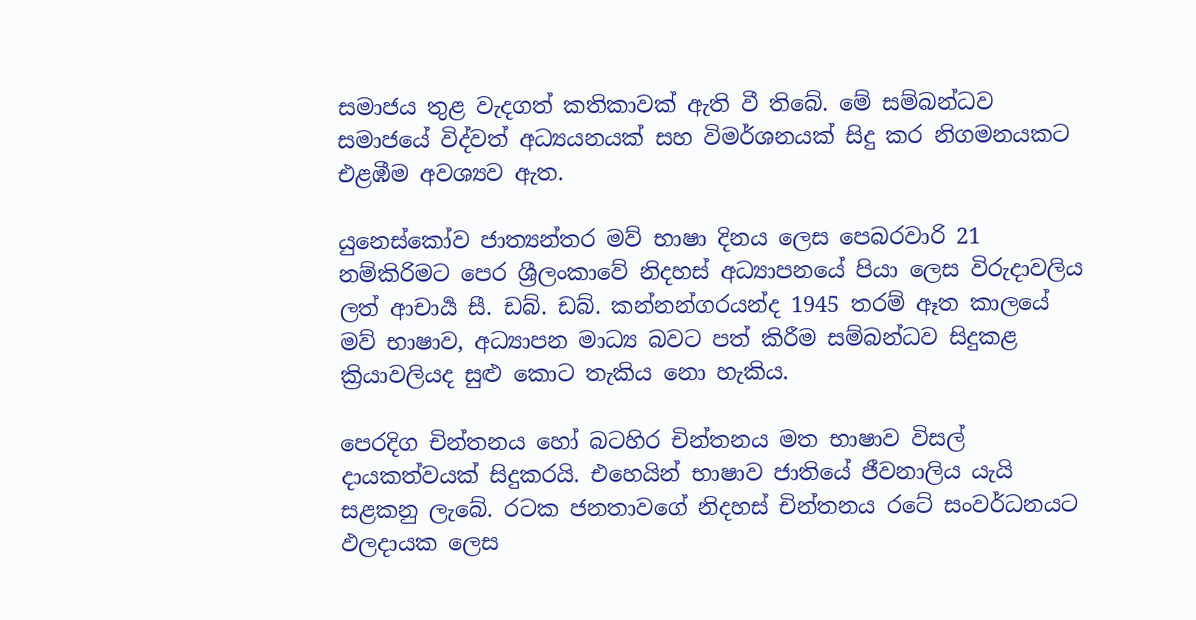සමාජය තුළ වැදගත් කතිකාවක් ඇති වී තිබේ. මේ සම්බන්ධව සමාජයේ විද්වත් අධ්‍යයනයක් සහ විමර්ශනයක් සිදු කර නිගමනයකට එළඹීම අවශ්‍යව ඇත.

යුනෙස්කෝව ජාත්‍යන්තර මව් භාෂා දිනය ලෙස පෙබරවාරි 21 නම්කිරිමට පෙර ශ්‍රීලංකාවේ නිදහස් අධ්‍යාපනයේ පියා ලෙස විරුදාවලිය ලත් ආචාර්‍ය සී. ඩබ්. ඩබ්. කන්නන්ගරයන්ද 1945 තරම් ඈත කාලයේ මව් භාෂාව, අධ්‍යාපන මාධ්‍ය බවට පත් කිරීම සම්බන්ධව සිදුකළ ක්‍රියාවලියද සුළු කොට තැකිය නො හැකිය.

පෙරදිග චින්තනය හෝ බටහිර චින්තනය මත භාෂාව විසල් දායකත්වයක් සිදුකරයි. එහෙයින් භාෂාව ජාතියේ ජීවනාලිය යැයි සළකනු ලැබේ. රටක ජනතාවගේ නිදහස් චින්තනය රටේ සංවර්ධනයට ඵලදායක ලෙස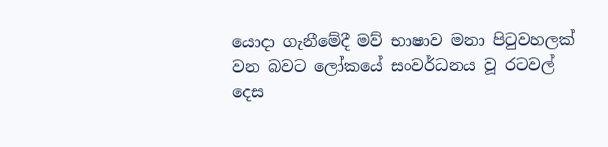යොදා ගැනීමේදී මව් භාෂාව මනා පිටුවහලක් වන බවට ලෝකයේ සංවර්ධනය වූ රටවල් දෙස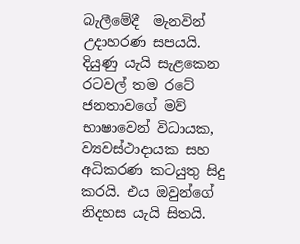බැලීමේදී  මැනවින් උදාහරණ සපයයි. දියුණු යැයි සැළකෙන රටවල් තම රටේ ජනතාවගේ මව් භාෂාවෙන් විධායක, ව්‍යවස්ථාදායක සහ අධිකරණ කටයුතු සිදු කරයි. එය ඔවුන්ගේ නිදහස යැයි සිතයි.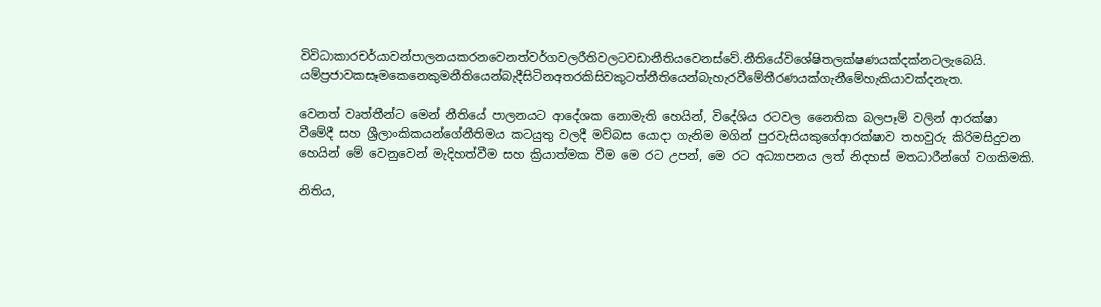විවිධාකාරචර්යාවන්පාලනයකරනවෙනත්වර්ගවලරීතිවලටවඩානීතියවෙනස්වේ.නීතියේවිශේෂිතලක්ෂණයක්දක්නටලැබෙයි. යම්ප්‍රජාවකසෑමකෙනෙකුමනීතියෙන්බැදීසිටිනඅතරකිසිවකුටත්නීතියෙන්බැහැරවීමේතීරණයක්ගැනීමේහැකියාවක්දනැත.

වෙනත් වෘත්තීන්ට මෙන් නීතියේ පාලනයට ආදේශක නොමැති හෙයින්, විදේශිය රටවල නෛතික බලපෑම් වලින් ආරක්ෂා වීමේදී සහ ශ්‍රීලාංකිකයන්ගේනීතිමය කටයුතු වලදී මව්බස යොදා ගැනිම මගින් පුරවැසියකුගේආරක්ෂාව තහවුරු කිරිමසිදුවන හෙයින් මේ වෙනුවෙන් මැදිහත්වීම සහ ක්‍රියාත්මක වීම මෙ රට උපන්, මෙ රට අධ්‍යාපනය ලත් නිදහස් මතධාරීන්ගේ වගකිමකි.

නිතිය,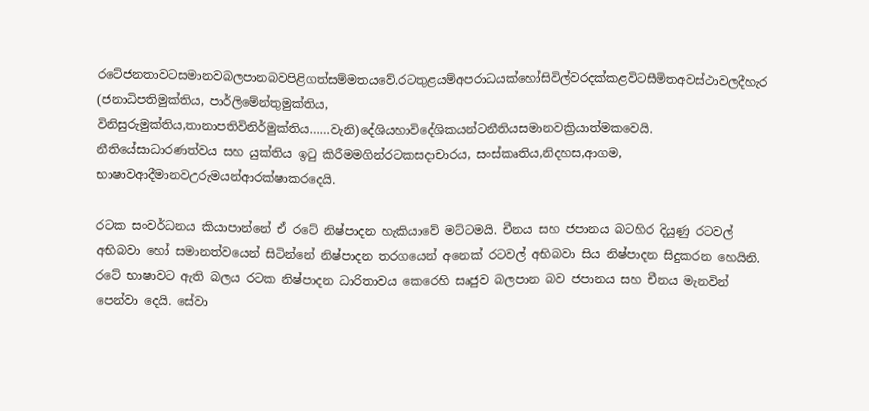රටේජනතාවටසමානවබලපානබවපිළිගත්සම්මතයවේ.රටතුළයම්අපරාධයක්හෝසිවිල්වරදක්කළවිටසීමිතඅවස්ථාවලදීහැර (ජනාධිපතිමුක්තිය, පාර්ලිමේන්තුමුක්තිය, විනිසුරුමුක්තිය,තානාපතිවිනිර්මුක්තිය……වැනි)දේශියහාවිදේශිකයන්ටනීතියසමානවක්‍රියාත්මකවෙයි. නීතියේසාධාරණත්වය සහ යුක්තිය ඉටු කිරීමමගින්රටකසදාචාරය, සංස්කෘතිය,නිදහස,ආගම, භාෂාවආදීමානවඋරුමයන්ආරක්ෂාකරදෙයි.

රටක සංවර්ධනය කියාපාන්නේ ඒ රටේ නිෂ්පාදන හැකියාවේ මට්ටමයි. චීනය සහ ජපානය බටහිර දියුණු රටවල් අභිබවා හෝ සමානත්වයෙන් සිටින්නේ නිෂ්පාදන තරගයෙන් අනෙක් රටවල් අභිබවා සිය නිෂ්පාදන සිදුකරන හෙයිනි. රටේ භාෂාවට ඇති බලය රටක නිෂ්පාදන ධාරිතාවය කෙරෙහි සෘජුව බලපාන බව ජපානය සහ චීනය මැනවින් පෙන්වා දෙයි. සේවා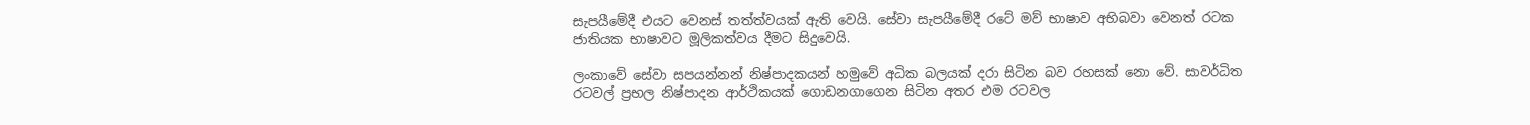සැපයීමේදී එයට වෙනස් තත්ත්වයක් ඇති වෙයි. සේවා සැපයීමේදී රටේ මව් භාෂාව අභිබවා වෙනත් රටක ජාතියක භාෂාවට මූලිකත්වය දීමට සිදුවෙයි.

ලංකාවේ සේවා සපයන්නන් නිෂ්පාදකයන් හමුවේ අධික බලයක් දරා සිටින බව රහසක් නො වේ. සාවර්ධිත රටවල් ප්‍රභල නිෂ්පාදන ආර්ථිකයක් ගොඩනගාගෙන සිටින අතර එම රටවල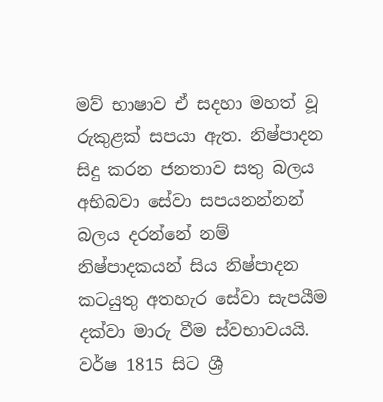මව් භාෂාව ඒ සදහා මහත් වූ රුකුළක් සපයා ඇත. නිෂ්පාදන සිදු කරන ජනතාව සතු බලය අභිබවා සේවා සපයනන්නන් බලය දරන්නේ නම් නිෂ්පාදකයන් සිය නිෂ්පාදන කටයුතු අතහැර සේවා සැපයීම දක්වා මාරු වීම ස්වභාවයයි. වර්ෂ 1815 සිට ශ්‍රී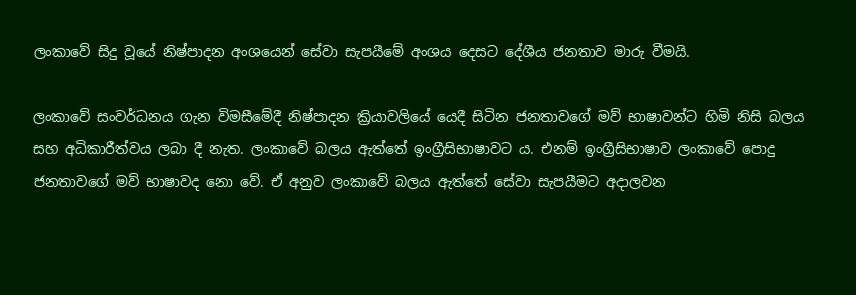ලංකාවේ සිදු වූයේ නිෂ්පාදන අංශයෙන් සේවා සැපයීමේ අංශය දෙසට දේශීය ජනතාව මාරු වීමයි.

ලංකාවේ සංවර්ධනය ගැන විමසීමේදී නිෂ්පාදන ක්‍රියාවලියේ යෙදී සිටින ජනතාවගේ මව් භාෂාවන්ට හිමි නිසි බලය සහ අධිකාරීත්වය ලබා දී නැත. ලංකාවේ බලය ඇත්තේ ඉංග්‍රීසිභාෂාවට ය. එනම් ඉංග්‍රීසිභාෂාව ලංකාවේ පොදු ජනතාවගේ මව් භාෂාවද නො වේ. ඒ අනුව ලංකාවේ බලය ඇත්තේ සේවා සැපයීමට අදාලවන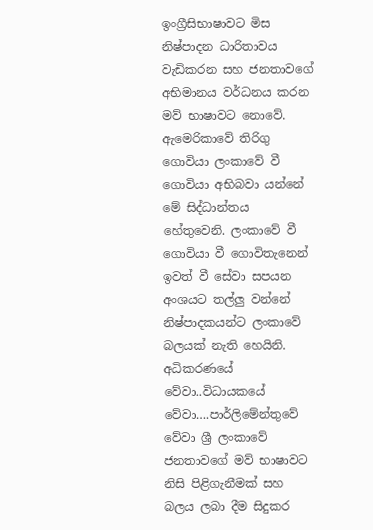ඉංග්‍රීසිභාෂාවට මිස නිෂ්පාදන ධාරිතාවය වැඩිකරන සහ ජනතාවගේ අභිමානය වර්ධනය කරන මව් භාෂාවට නොවේ. ඇමෙරිකාවේ තිරිගු ගොවියා ලංකාවේ වී ගොවියා අභිබවා යන්නේ මේ සිද්ධාන්තය හේතුවෙනි. ලංකාවේ වී ගොවියා වී ගොවිතැනෙන් ඉවත් වී සේවා සපයන අංශයට තල්ලු වන්නේ නිෂ්පාදකයන්ට ලංකාවේ බලයක් නැති හෙයිනි. අධිකරණයේ වේවා..විධායකයේ වේවා….පාර්ලිමේන්තුවේ වේවා ශ්‍රී ලංකාවේ ජනතාවගේ මව් භාෂාවට නිසි පිළිගැනීමක් සහ බලය ලබා දීම සිදුකර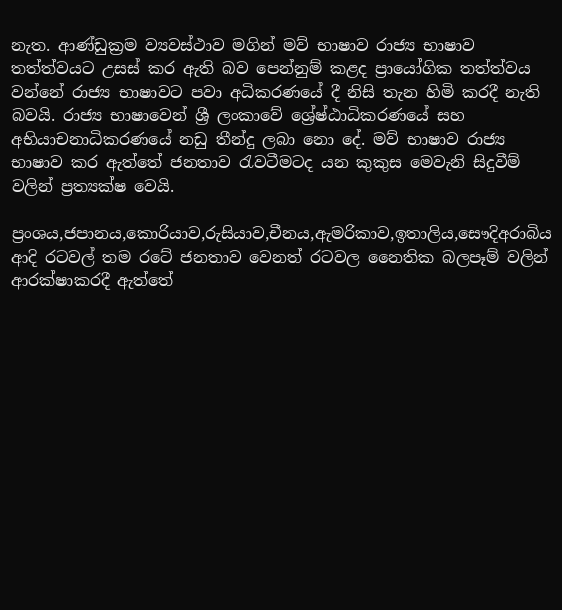නැත. ආණ්ඩුක්‍රම ව්‍යවස්ථාව මගින් මව් භාෂාව රාජ්‍ය භාෂාව තත්ත්වයට උසස් කර ඇති බව පෙන්නුම් කළද ප්‍රායෝගික තත්ත්වය වන්නේ රාජ්‍ය භාෂාවට පවා අධිකරණයේ දී නිසි තැන හිමි කරදී නැති බවයි. රාජ්‍ය භාෂාවෙන් ශ්‍රී ලංකාවේ ශ්‍රේෂ්ඨාධිකරණයේ සහ අභියාචනාධිකරණයේ නඩු තීන්දු ලබා නො දේ. මව් භාෂාව රාජ්‍ය භාෂාව කර ඇත්තේ ජනතාව රැවටීමටද යන කුකුස මෙවැනි සිදුවීම් වලින් ප්‍රත්‍යක්ෂ වෙයි.

ප්‍රංශය,ජපානය,කොරියාව,රුසියාව,චීනය,ඇමරිකාව,ඉතාලිය,සෞදිඅරාබිය ආදි රටවල් තම රටේ ජනතාව වෙනත් රටවල නෛතික බලපෑම් වලින් ආරක්ෂාකරදී ඇත්තේ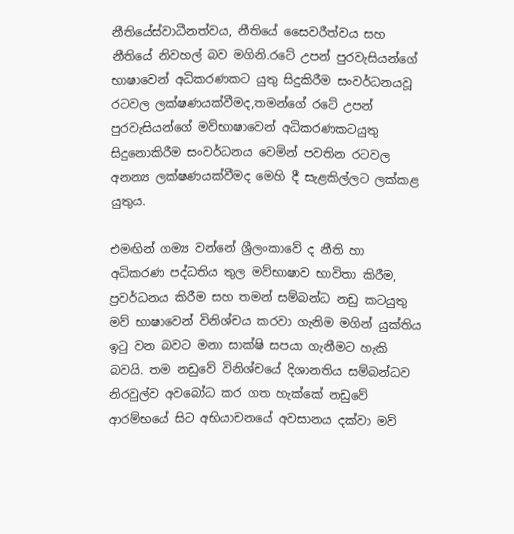නීතියේස්වාධීනත්වය, නීතියේ සෛවරීත්වය සහ නීතියේ නිවහල් බව මගිනි.රටේ උපන් පුරවැසියන්ගේ භාෂාවෙන් අධිකරණකට යුතු සිදුකිරීම සංවර්ධනයවූ රටවල ලක්ෂණයක්වීමද,තමන්ගේ රටේ උපන් පුරවැසියන්ගේ මව්භාෂාවෙන් අධිකරණකටයුතු සිදුනොකිරීම සංවර්ධනය වෙමින් පවතින රටවල අනන්‍ය ලක්ෂණයක්වීමද මෙහි දී සැළකිල්ලට ලක්කළ යුතුය.

එමඟින් ගම්‍ය වන්නේ ශ්‍රීලංකාවේ ද නීති හා අධිකරණ පද්ධතිය තුල මව්භාෂාව භාවිතා කිරීම, ප්‍රවර්ධනය කිරීම සහ තමන් සම්බන්ධ නඩු කටයුතු මව් භාෂාවෙන් විනිශ්චය කරවා ගැනිම මගින් යුක්තිය ඉටු වන බවට මනා සාක්ෂි සපයා ගැනීමට හැකි බවයි. තම නඩුවේ විනිශ්චයේ දිශානතිය සම්බන්ධව නිරවුල්ව අවබෝධ කර ගත හැක්කේ නඩුවේ ආරම්භයේ සිට අභියාචනයේ අවසානය දක්වා මව්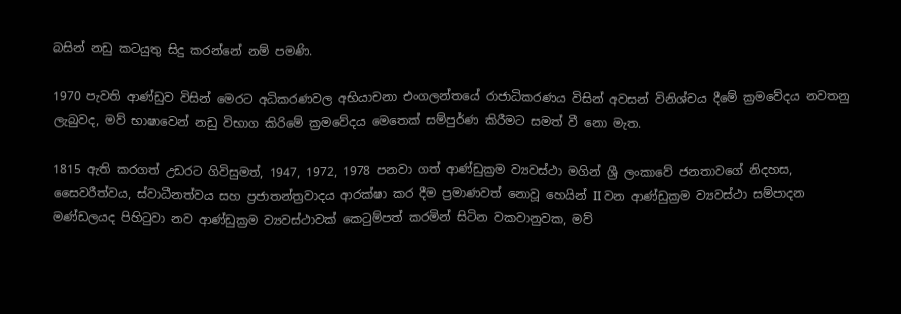බසින් නඩු කටයුතු සිදු කරන්නේ නම් පමණි.

1970 පැවති ආණ්ඩුව විසින් මෙරට අධිකරණවල අභියාචනා එංගලන්තයේ රාජාධිකරණය විසින් අවසන් විනිශ්චය දීමේ ක්‍රමවේදය නවතනු ලැබුවද, මව් භාෂාවෙන් නඩු විභාග කිරිමේ ක්‍රමවේදය මෙතෙක් සම්පුර්ණ කිරීමට සමත් වී නො මැත.

1815 ඇති කරගත් උඩරට ගිවිසුමත්, 1947, 1972, 1978 පනවා ගත් ආණ්ඩුක්‍රම ව්‍යවස්ථා මගින් ශ්‍රී ලංකාවේ ජනතාවගේ නිදහස, සෛවරීත්වය, ස්වාධීනත්වය සහ ප්‍රජාතන්ත්‍රවාදය ආරක්ෂා කර දීම ප්‍රමාණවත් නොවූ හෙයින් II වන ආණ්ඩුක්‍රම ව්‍යවස්ථා සම්පාදන මණ්ඩලයද පිහිටුවා නව ආණ්ඩුක්‍රම ව්‍යවස්ථාවක් කෙටුම්පත් කරමින් සිටින වකවානුවක, මව්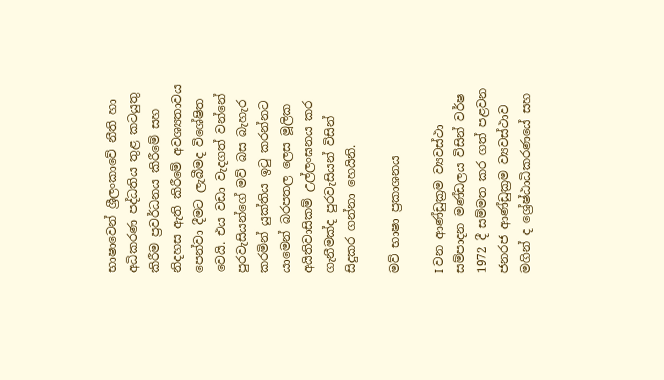භාෂාවෙන් ශ්‍රීලංකාවේ නීති හා අධිකරණ පද්ධතිය තුළ කටයුතු කිරීම ප්‍රවර්ධනය කිරීමේ සහ නිදහස ඇති කිරීමේ අවශ්‍යතාවය පෙන්වා දීමට ලැබීමද විශේෂිත වෙයි. එය වඩා වැදගත් වන්නේ පුරවැසියන්ගේ මව් බස බැහැර කරමින් යුක්තිය ඉටු කරන්නට යාමෙන් බරපතල ලෙස මූලික අයිතිවාසිකම් උල්ලංඝනය කර ගැනීමක්ද පුරවැසියන් විසින් සිදුකර ගන්නා හෙයිනි.

මව් භාෂා ප්‍රකාශනය

I වන ආණ්ඩුක්‍රම ව්‍යවස්ථා සම්පාදන මණ්ඩලය විසින් වර්ෂ 1972 දී සම්මත කර ගත් පළවන ජනරජ ආණ්ඩුක්‍රම ව්‍යවස්ථාව මගින් ද ශ්‍රේෂ්ඨාධිකරණයේ සහ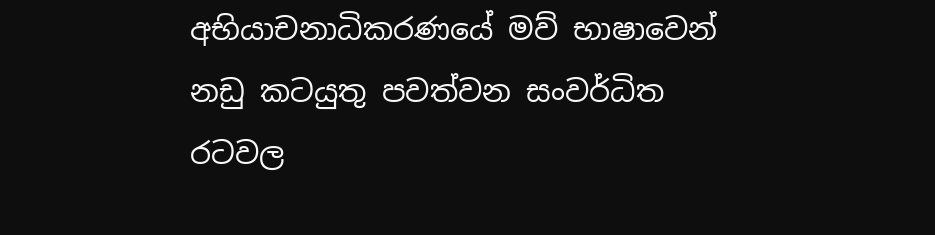අභියාචනාධිකරණයේ මව් භාෂාවෙන් නඩු කටයුතු පවත්වන සංවර්ධිත රටවල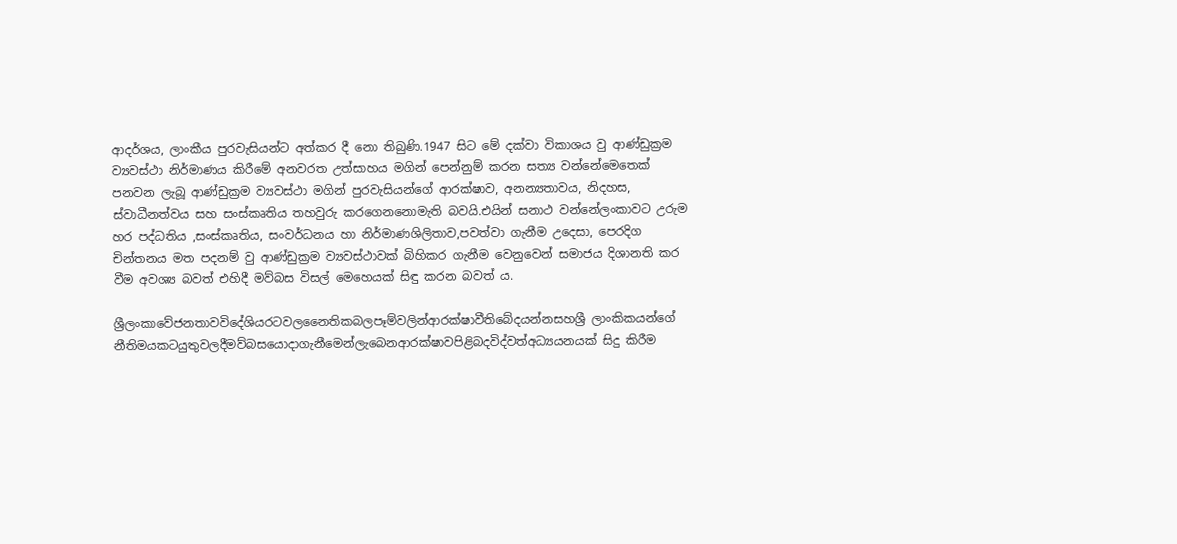ආදර්ශය, ලාංකීය පුරවැසියන්ට අත්කර දී නො තිබුණි.1947 සිට මේ දක්වා විකාශය වු ආණ්ඩුක්‍රම ව්‍යවස්ථා නිර්මාණය කිරීමේ අනවරත උත්සාහය මගින් පෙන්නුම් කරන සත්‍ය වන්නේමෙතෙක් පනවන ලැබූ ආණ්ඩුක්‍රම ව්‍යවස්ථා මගින් පුරවැසියන්ගේ ආරක්ෂාව, අනන්‍යතාවය, නිදහස, ස්වාධීනත්වය සහ සංස්කෘතිය තහවුරු කරගෙනනොමැති බවයි.එයින් සනාථ වන්නේලංකාවට උරුම හර පද්ධතිය ,සංස්කෘතිය, සංවර්ධනය හා නිර්මාණශිලිතාව,පවත්වා ගැනීම උදෙසා, පෙරදිග චින්තනය මත පදනම් වු ආණ්ඩුක්‍රම ව්‍යවස්ථාවක් බිහිකර ගැනීම වෙනුවෙන් සමාජය දිශානති කර වීම අවශ්‍ය බවත් එහිදී මව්බස විසල් මෙහෙයක් සිඳු කරන බවත් ය.

ශ්‍රීලංකාවේජනතාවවිදේශියරටවලනෛතිකබලපෑම්වලින්ආරක්ෂාවීතිබේදයන්නසහශ්‍රී ලාංකිකයන්ගේ නීතිමයකටයුතුවලදීමව්බසයොදාගැනීමෙන්ලැබෙනආරක්ෂාවපිළිබදවිද්වත්අධ්‍යයනයක් සිදු කිරීම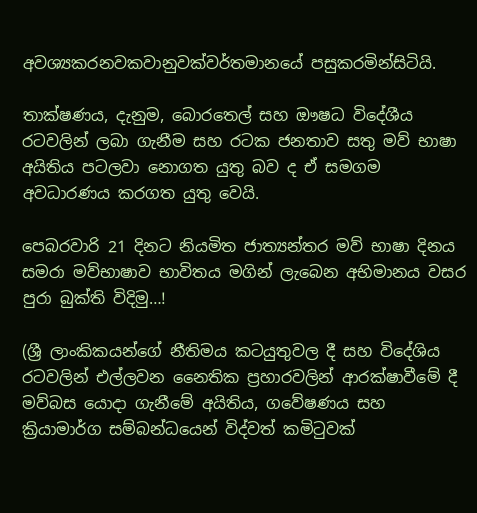අවශ්‍යකරනවකවානුවක්වර්තමානයේ පසුකරමින්සිටියි.

තාක්ෂණය, දැනුම, බොරතෙල් සහ ඖෂධ විදේශීය රටවලින් ලබා ගැනීම සහ රටක ජනතාව සතු මව් භාෂා අයිතිය පටලවා නොගත යුතු බව ද ඒ සමගම අවධාරණය කරගත යුතු වෙයි.

පෙබරවාරි 21 දිනට නියමිත ජාත්‍යන්තර මව් භාෂා දිනය සමරා මව්භාෂාව භාවිතය මගින් ලැබෙන අභිමානය වසර පුරා බුක්ති විදිමු…!

(ශ්‍රී ලාංකිකයන්ගේ නීතිමය කටයුතුවල දී සහ විදේශිය රටවලින් එල්ලවන නෛතික ප්‍රහාරවලින් ආරක්ෂාවීමේ දී මව්බස යොදා ගැනීමේ අයිතිය, ගවේෂණය සහ ක්‍රියාමාර්ග සම්බන්ධයෙන් විද්වත් කමිටුවක්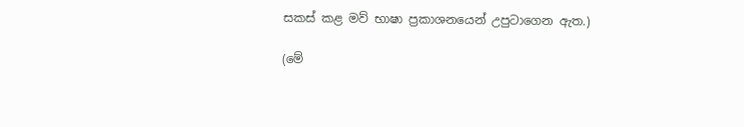සකස් කළ මව් භාෂා ප්‍රකාශනයෙන් උපුටාගෙන ඇත.)

(මේ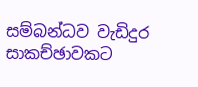සම්බන්ධව වැඩිදුර සාකච්ඡාවකට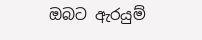ඔබට ඇරයුම්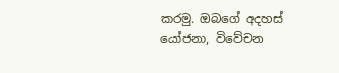කරමු. ඔබගේ අදහස් යෝජනා, විවේචන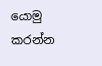යොමු කරන්න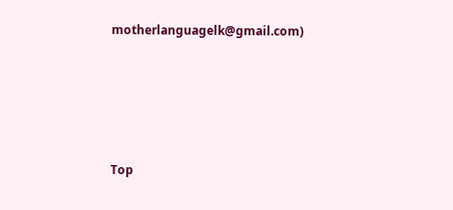motherlanguagelk@gmail.com)





Top